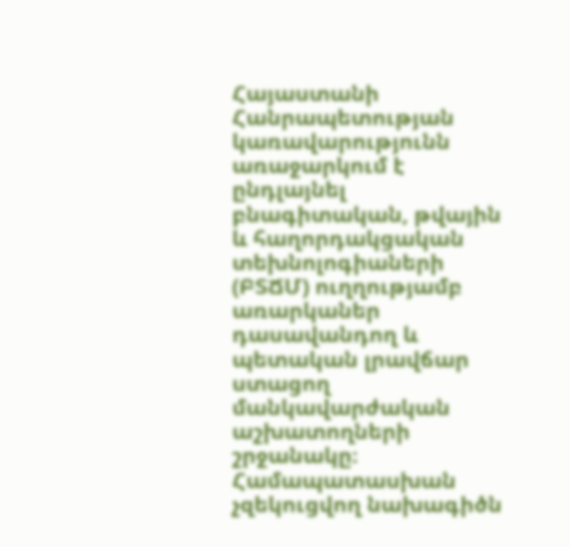Հայաստանի Հանրապետության կառավարությունն առաջարկում է ընդլայնել բնագիտական, թվային և հաղորդակցական տեխնոլոգիաների (ԲՏՃՄ) ուղղությամբ առարկաներ դասավանդող և պետական լրավճար ստացող մանկավարժական աշխատողների շրջանակը։ Համապատասխան չզեկուցվող նախագիծն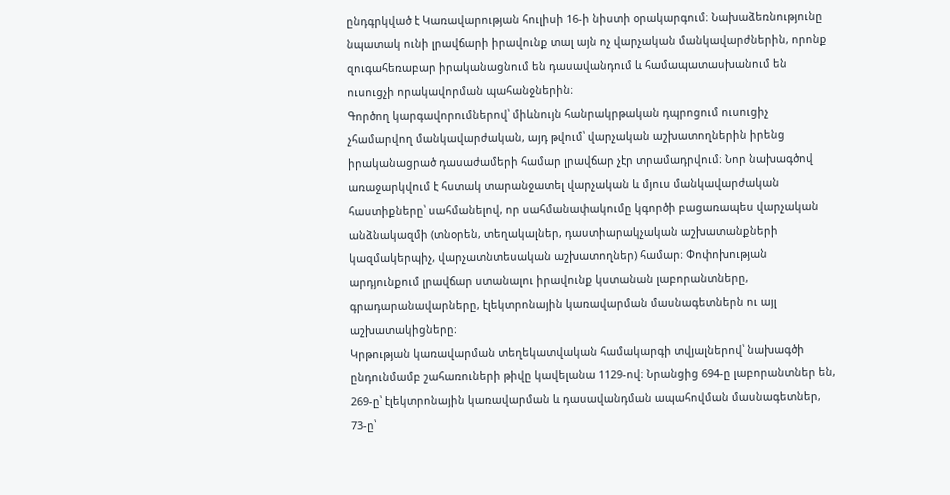ընդգրկված է Կառավարության հուլիսի 16-ի նիստի օրակարգում։ Նախաձեռնությունը նպատակ ունի լրավճարի իրավունք տալ այն ոչ վարչական մանկավարժներին, որոնք զուգահեռաբար իրականացնում են դասավանդում և համապատասխանում են ուսուցչի որակավորման պահանջներին։
Գործող կարգավորումներով՝ միևնույն հանրակրթական դպրոցում ուսուցիչ չհամարվող մանկավարժական, այդ թվում՝ վարչական աշխատողներին իրենց իրականացրած դասաժամերի համար լրավճար չէր տրամադրվում։ Նոր նախագծով առաջարկվում է հստակ տարանջատել վարչական և մյուս մանկավարժական հաստիքները՝ սահմանելով, որ սահմանափակումը կգործի բացառապես վարչական անձնակազմի (տնօրեն, տեղակալներ, դաստիարակչական աշխատանքների կազմակերպիչ, վարչատնտեսական աշխատողներ) համար։ Փոփոխության արդյունքում լրավճար ստանալու իրավունք կստանան լաբորանտները, գրադարանավարները, էլեկտրոնային կառավարման մասնագետներն ու այլ աշխատակիցները։
Կրթության կառավարման տեղեկատվական համակարգի տվյալներով՝ նախագծի ընդունմամբ շահառուների թիվը կավելանա 1129-ով։ Նրանցից 694-ը լաբորանտներ են, 269-ը՝ էլեկտրոնային կառավարման և դասավանդման ապահովման մասնագետներ, 73-ը՝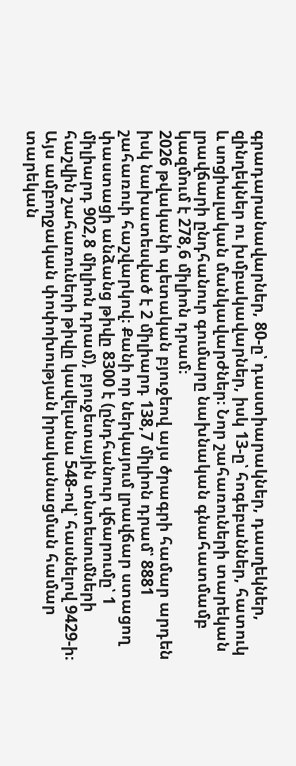գրադարանավարներ, 80-ը՝ դաստիարակներ, դասղեկներ, զինղեկներ ու խմբակավարներ, իսկ 13-ը՝ հոգեբաններ, հատուկ և սոցիալական մանկավարժներ։ Նոր շահառուների տարեկան լրավճարի ընդհանուր գումարը նախնական գնահատմամբ կազմում է 278,6 միլիոն դրամ։
2026 թվականի պետական բյուջեով այս ծրագրի համար արդեն իսկ նախատեսված է 2 միլիարդ 138,7 միլիոն դրամ՝ 8881 շահառուի հաշվարկով։ Քանի որ ներկայում լրավճար ստացող փաստացի անձանց թիվը 8300 է (ընդհանուր վճարումը՝ 1 միլիարդ 902,8 միլիոն դրամ), բյուջետային տնտեսումների հաշվին շահառուների թիվը կավելանա 548-ով՝ հասնելով 9429-ի։ Այս ամբողջական փոփոխության իրականացման համար տարեկան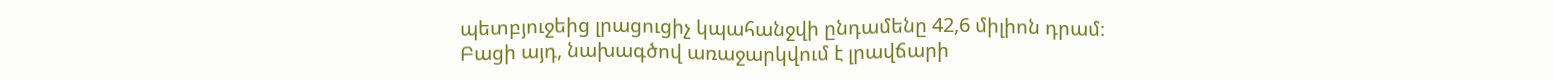պետբյուջեից լրացուցիչ կպահանջվի ընդամենը 42,6 միլիոն դրամ։
Բացի այդ, նախագծով առաջարկվում է լրավճարի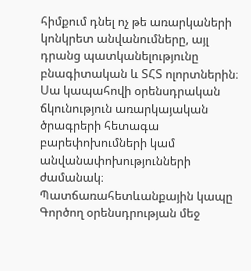հիմքում դնել ոչ թե առարկաների կոնկրետ անվանումները, այլ դրանց պատկանելությունը բնագիտական և ՏՀՏ ոլորտներին։ Սա կապահովի օրենսդրական ճկունություն առարկայական ծրագրերի հետագա բարեփոխումների կամ անվանափոխությունների ժամանակ։
Պատճառահետևանքային կապը Գործող օրենսդրության մեջ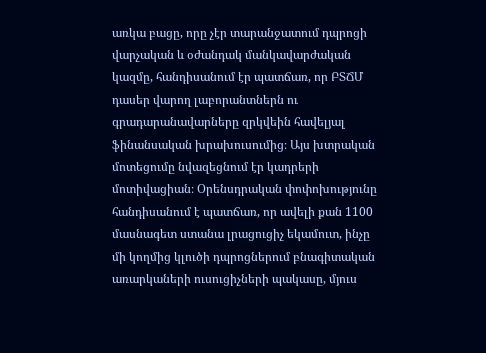առկա բացը, որը չէր տարանջատում դպրոցի վարչական և օժանդակ մանկավարժական կազմը, հանդիսանում էր պատճառ, որ ԲՏՃՄ դասեր վարող լաբորանտներն ու գրադարանավարները զրկվեին հավելյալ ֆինանսական խրախուսումից։ Այս խտրական մոտեցումը նվազեցնում էր կադրերի մոտիվացիան։ Օրենսդրական փոփոխությունը հանդիսանում է պատճառ, որ ավելի քան 1100 մասնագետ ստանա լրացուցիչ եկամուտ, ինչը մի կողմից կլուծի դպրոցներում բնագիտական առարկաների ուսուցիչների պակասը, մյուս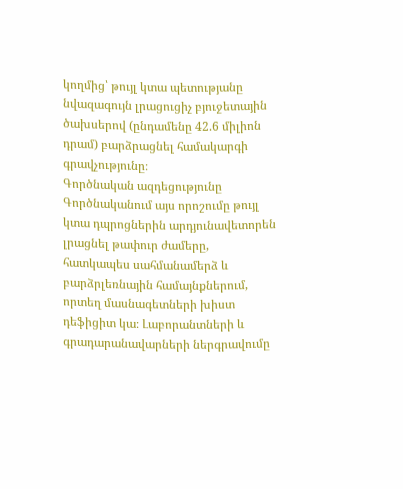կողմից՝ թույլ կտա պետությանը նվազագույն լրացուցիչ բյուջետային ծախսերով (ընդամենը 42.6 միլիոն դրամ) բարձրացնել համակարգի գրավչությունը։
Գործնական ազդեցությունը Գործնականում այս որոշումը թույլ կտա դպրոցներին արդյունավետորեն լրացնել թափուր ժամերը, հատկապես սահմանամերձ և բարձրլեռնային համայնքներում, որտեղ մասնագետների խիստ դեֆիցիտ կա։ Լաբորանտների և գրադարանավարների ներգրավումը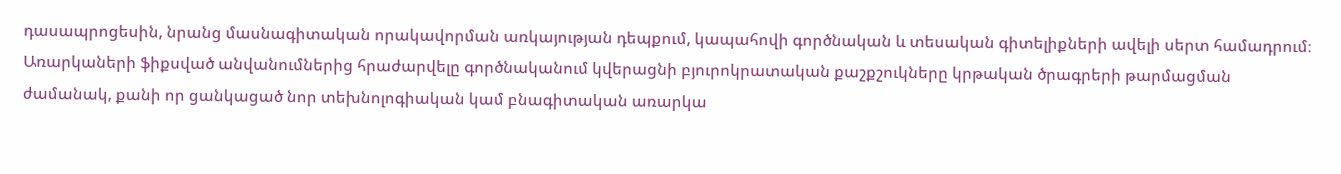դասապրոցեսին, նրանց մասնագիտական որակավորման առկայության դեպքում, կապահովի գործնական և տեսական գիտելիքների ավելի սերտ համադրում։ Առարկաների ֆիքսված անվանումներից հրաժարվելը գործնականում կվերացնի բյուրոկրատական քաշքշուկները կրթական ծրագրերի թարմացման ժամանակ, քանի որ ցանկացած նոր տեխնոլոգիական կամ բնագիտական առարկա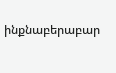ինքնաբերաբար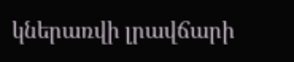կներառվի լրավճարի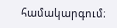համակարգում։